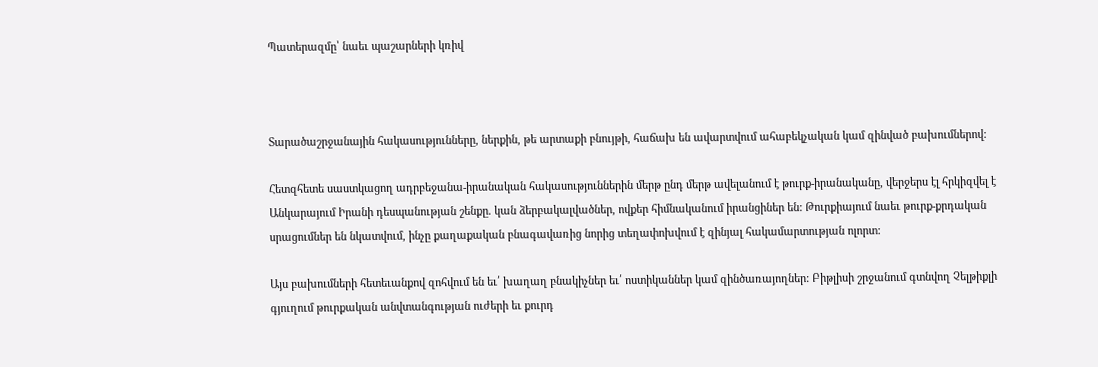Պատերազմը՝ նաեւ պաշարների կռիվ



Տարածաշրջանային հակասությունները, ներքին, թե արտաքի բնույթի, հաճախ են ավարտվում ահաբեկչական կամ զինված բախումներով:

Հետզհետե սաստկացող ադրբեջանա-իրանական հակասություններին մերթ ընդ մերթ ավելանում է թուրք-իրանականը, վերջերս էլ հրկիզվել է Անկարայում Իրանի դեսպանության շենքը. կան ձերբակալվածներ, ովքեր հիմնականում իրանցիներ են: Թուրքիայում նաեւ թուրք-քրդական սրացումներ են նկատվում, ինչը քաղաքական բնագավառից նորից տեղափոխվում է զինյալ հակամարտության ոլորտ:

Այս բախումների հետեւանքով զոհվում են եւ՛ խաղաղ բնակիչներ եւ՛ ոստիկաններ կամ զինծառայողներ: Բիթլիսի շրջանում գտնվող Չելթիքլի գյուղում թուրքական անվտանգության ուժերի եւ քուրդ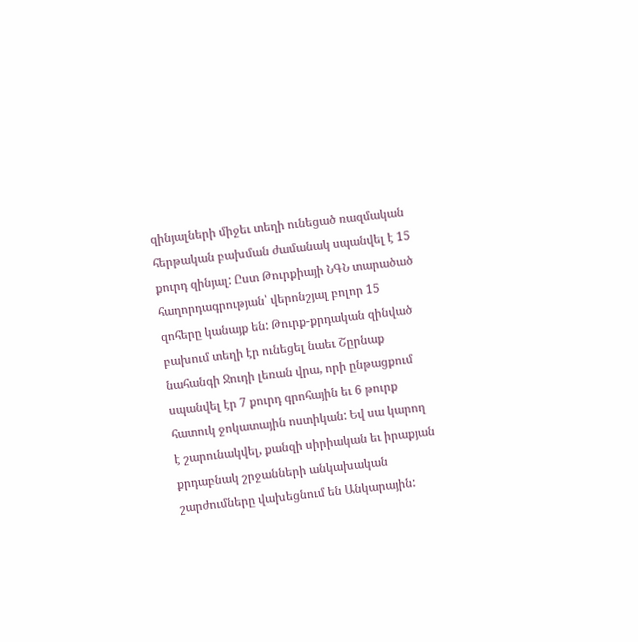զինյալների միջեւ տեղի ունեցած ռազմական հերթական բախման ժամանակ սպանվել է 15 քուրդ զինյալ: Ըստ Թուրքիայի ՆԳՆ տարածած հաղորդագրության՝ վերոնշյալ բոլոր 15 զոհերը կանայք են: Թուրք-քրդական զինված բախում տեղի էր ունեցել նաեւ Շըրնաք նահանգի Ջուդի լեռան վրա, որի ընթացքում սպանվել էր 7 քուրդ գրոհային եւ 6 թուրք հատուկ ջոկատային ոստիկան: Եվ սա կարող է շարունակվել, քանզի սիրիական եւ իրաքյան քրդաբնակ շրջանների անկախական շարժումները վախեցնում են Անկարային: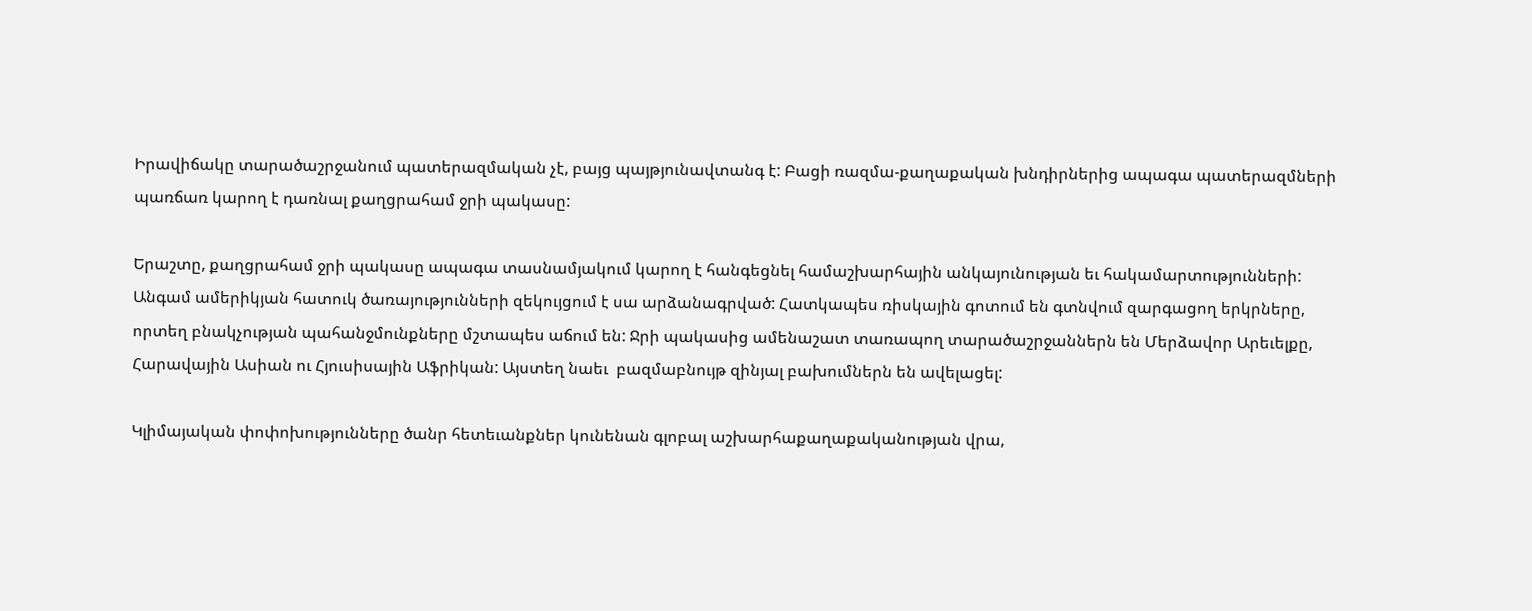Իրավիճակը տարածաշրջանում պատերազմական չէ, բայց պայթյունավտանգ է: Բացի ռազմա-քաղաքական խնդիրներից ապագա պատերազմների պառճառ կարող է դառնալ քաղցրահամ ջրի պակասը:

Երաշտը, քաղցրահամ ջրի պակասը ապագա տասնամյակում կարող է հանգեցնել համաշխարհային անկայունության եւ հակամարտությունների: Անգամ ամերիկյան հատուկ ծառայությունների զեկույցում է սա արձանագրված: Հատկապես ռիսկային գոտում են գտնվում զարգացող երկրները, որտեղ բնակչության պահանջմունքները մշտապես աճում են: Ջրի պակասից ամենաշատ տառապող տարածաշրջաններն են Մերձավոր Արեւելքը, Հարավային Ասիան ու Հյուսիսային Աֆրիկան: Այստեղ նաեւ  բազմաբնույթ զինյալ բախումներն են ավելացել:

Կլիմայական փոփոխությունները ծանր հետեւանքներ կունենան գլոբալ աշխարհաքաղաքականության վրա,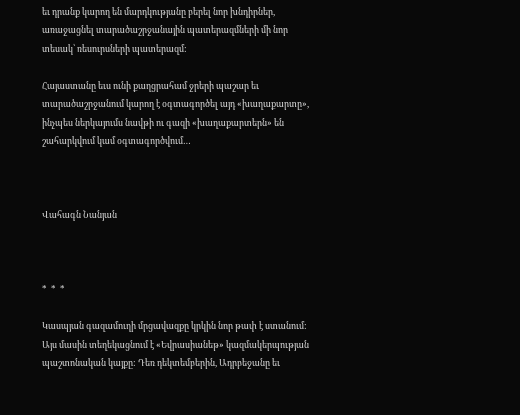եւ դրանք կարող են մարդկությանը բերել նոր խնդիրներ, առաջացնել տարածաշրջանային պատերազմների մի նոր տեսակ՝ ռեսուրսների պատերազմ:

Հայաստանը եւս ունի քաղցրահամ ջրերի պաշար եւ տարածաշրջանում կարող է օգտագործել այդ «խաղաքարտը», ինչպես ներկայումս նավթի ու գազի «խաղաքարտերն» են շահարկվում կամ օգտագործվում…



Վահագն Նանյան



*  *  *

Կասպյան գազամուղի մրցավազքը կրկին նոր թափ է ստանում: Այս մասին տեղեկացնում է «Եվրասիանեթ» կազմակերպության պաշտոնական կայքը: Դեռ դեկտեմբերին, Ադրբեջանը եւ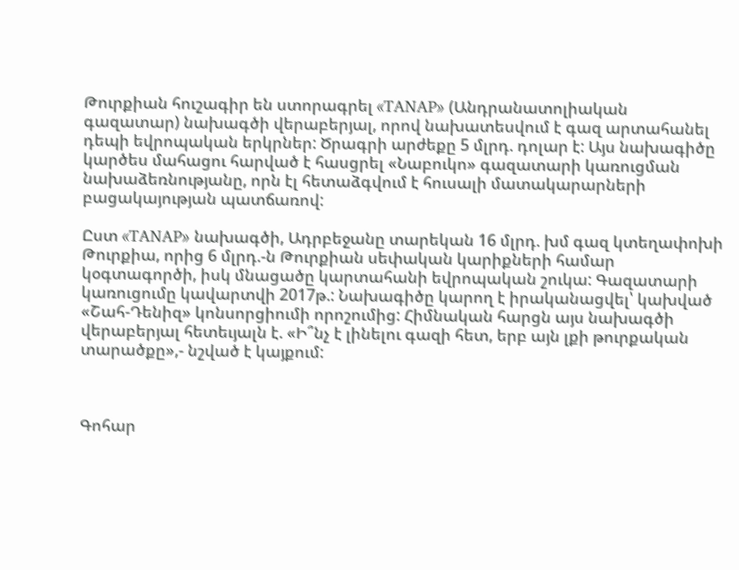Թուրքիան հուշագիր են ստորագրել «TANAP» (Անդրանատոլիական գազատար) նախագծի վերաբերյալ, որով նախատեսվում է գազ արտահանել դեպի եվրոպական երկրներ: Ծրագրի արժեքը 5 մլրդ. դոլար է: Այս նախագիծը կարծես մահացու հարված է հասցրել «Նաբուկո» գազատարի կառուցման նախաձեռնությանը, որն էլ հետաձգվում է հուսալի մատակարարների բացակայության պատճառով:

Ըստ «TANAP» նախագծի, Ադրբեջանը տարեկան 16 մլրդ. խմ գազ կտեղափոխի Թուրքիա, որից 6 մլրդ.-ն Թուրքիան սեփական կարիքների համար կօգտագործի, իսկ մնացածը կարտահանի եվրոպական շուկա: Գազատարի կառուցումը կավարտվի 2017թ.: Նախագիծը կարող է իրականացվել՝ կախված «Շահ-Դենիզ» կոնսորցիումի որոշումից: Հիմնական հարցն այս նախագծի վերաբերյալ հետեւյալն է. «Ի՞նչ է լինելու գազի հետ, երբ այն լքի թուրքական տարածքը»,- նշված է կայքում:



Գոհար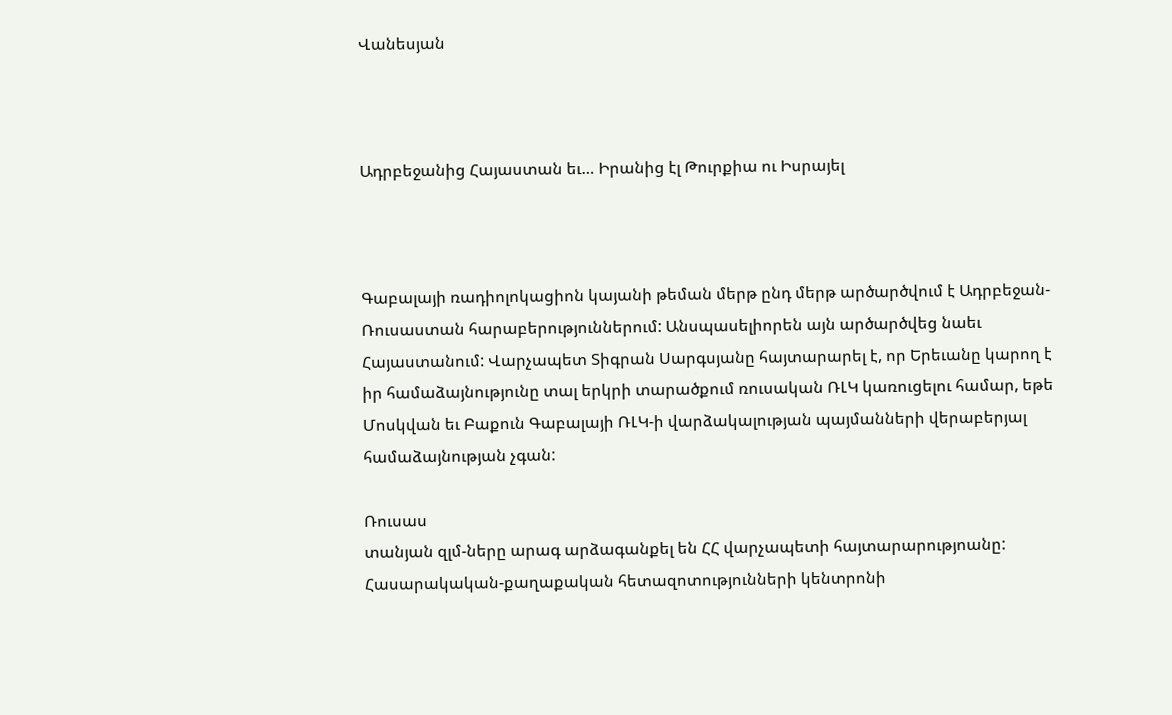Վանեսյան



Ադրբեջանից Հայաստան եւ… Իրանից էլ Թուրքիա ու Իսրայել



Գաբալայի ռադիոլոկացիոն կայանի թեման մերթ ընդ մերթ արծարծվում է Ադրբեջան-Ռուսաստան հարաբերություններում: Անսպասելիորեն այն արծարծվեց նաեւ  Հայաստանում: Վարչապետ Տիգրան Սարգսյանը հայտարարել է, որ Երեւանը կարող է իր համաձայնությունը տալ երկրի տարածքում ռուսական ՌԼԿ կառուցելու համար, եթե Մոսկվան եւ Բաքուն Գաբալայի ՌԼԿ-ի վարձակալության պայմանների վերաբերյալ համաձայնության չգան:

Ռուսաս
տանյան զլմ-ները արագ արձագանքել են ՀՀ վարչապետի հայտարարությոանը: Հասարակական-քաղաքական հետազոտությունների կենտրոնի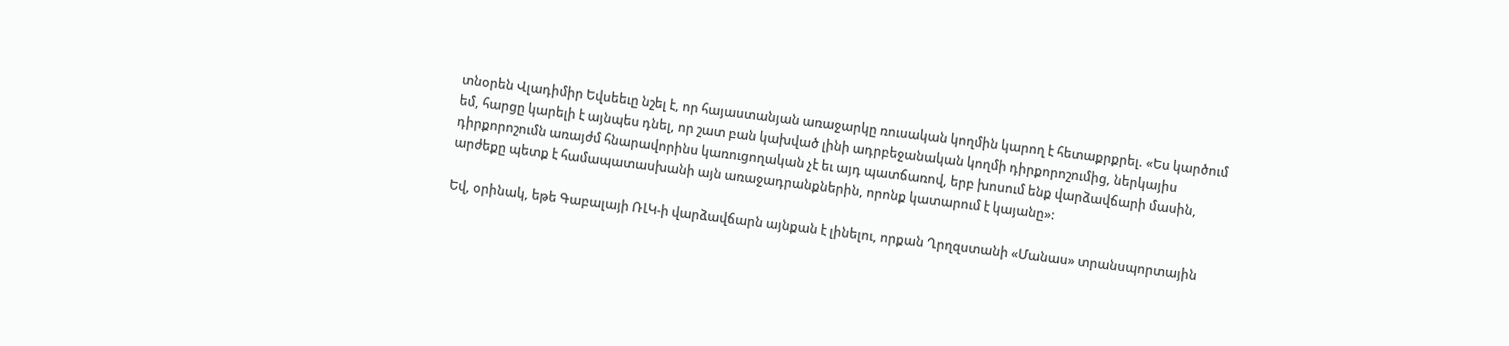տնօրեն Վլադիմիր Եվսեեւը նշել է, որ հայաստանյան առաջարկը ռուսական կողմին կարող է հետաքրքրել. «Ես կարծում եմ, հարցը կարելի է այնպես դնել, որ շատ բան կախված լինի ադրբեջանական կողմի դիրքորոշումից, ներկայիս դիրքորոշումն առայժմ հնարավորինս կառուցողական չէ եւ այդ պատճառով, երբ խոսում ենք վարձավճարի մասին, արժեքը պետք է համապատասխանի այն առաջադրանքներին, որոնք կատարում է կայանը»:

Եվ, օրինակ, եթե Գաբալայի ՌԼԿ-ի վարձավճարն այնքան է լինելու, որքան Ղրղզստանի «Մանաս» տրանսպորտային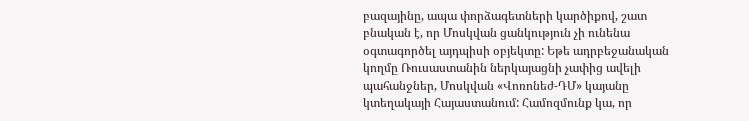բազայինը, ապա փորձագետների կարծիքով, շատ բնական է, որ Մոսկվան ցանկություն չի ունենա օգտագործել այդպիսի օբյեկտը: Եթե ադրբեջանական կողմը Ռուսաստանին ներկայացնի չափից ավելի պահանջներ, Մոսկվան «Վոռոնեժ-ԴՄ» կայանը կտեղակայի Հայաստանում: Համոզմունք կա, որ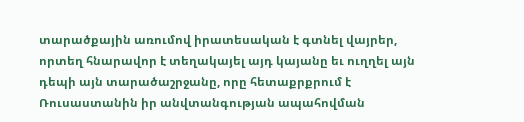տարածքային առումով իրատեսական է գտնել վայրեր, որտեղ հնարավոր է տեղակայել այդ կայանը եւ ուղղել այն դեպի այն տարածաշրջանը, որը հետաքրքրում է Ռուսաստանին իր անվտանգության ապահովման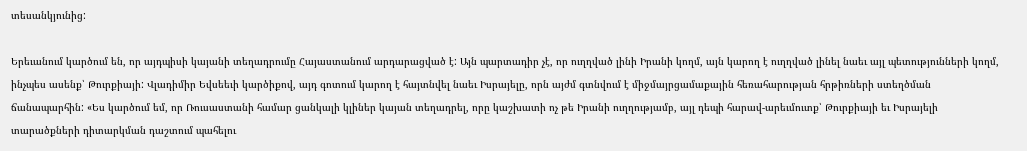տեսանկյունից:

Երեւանում կարծում են, որ այդպիսի կայանի տեղադրումը Հայաստանում արդարացված է: Այն պարտադիր չէ, որ ուղղված լինի Իրանի կողմ, այն կարող է ուղղված լինել նաեւ այլ պետությունների կողմ, ինչպես ասենք՝ Թուրքիայի: Վլադիմիր Եվսեեւի կարծիքով, այդ գոտում կարող է հայտնվել նաեւ Իսրայելը, որն այժմ գտնվում է միջմայրցամաքային հեռահարության հրթիռների ստեղծման ճանապարհին: «Ես կարծում եմ, որ Ռուսաստանի համար ցանկալի կլիներ կայան տեղադրել, որը կաշխատի ոչ թե Իրանի ուղղությամբ, այլ դեպի հարավ-արեւմուտք՝ Թուրքիայի եւ Իսրայելի տարածքների դիտարկման դաշտում պահելու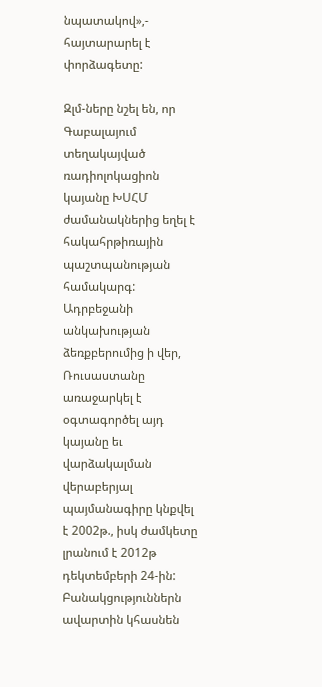նպատակով»,- հայտարարել է փորձագետը:

Զլմ-ները նշել են, որ Գաբալայում տեղակայված ռադիոլոկացիոն կայանը ԽՍՀՄ ժամանակներից եղել է հակահրթիռային պաշտպանության համակարգ: Ադրբեջանի անկախության ձեռքբերումից ի վեր, Ռուսաստանը առաջարկել է օգտագործել այդ կայանը եւ վարձակալման վերաբերյալ պայմանագիրը կնքվել է 2002թ., իսկ ժամկետը լրանում է 2012թ դեկտեմբերի 24-ին: Բանակցություններն ավարտին կհասնեն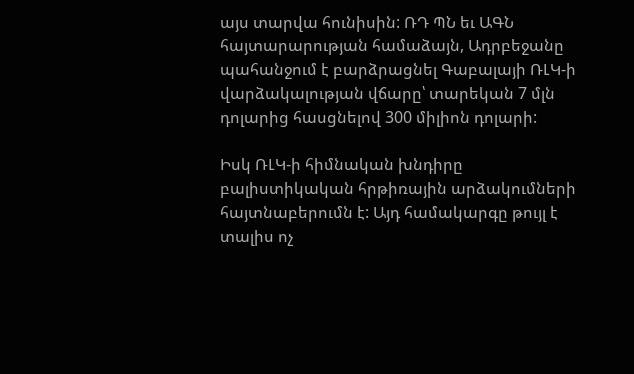այս տարվա հունիսին: ՌԴ ՊՆ եւ ԱԳՆ հայտարարության համաձայն, Ադրբեջանը պահանջում է բարձրացնել Գաբալայի ՌԼԿ-ի վարձակալության վճարը՝ տարեկան 7 մլն դոլարից հասցնելով 300 միլիոն դոլարի:

Իսկ ՌԼԿ-ի հիմնական խնդիրը բալիստիկական հրթիռային արձակումների հայտնաբերումն է: Այդ համակարգը թույլ է տալիս ոչ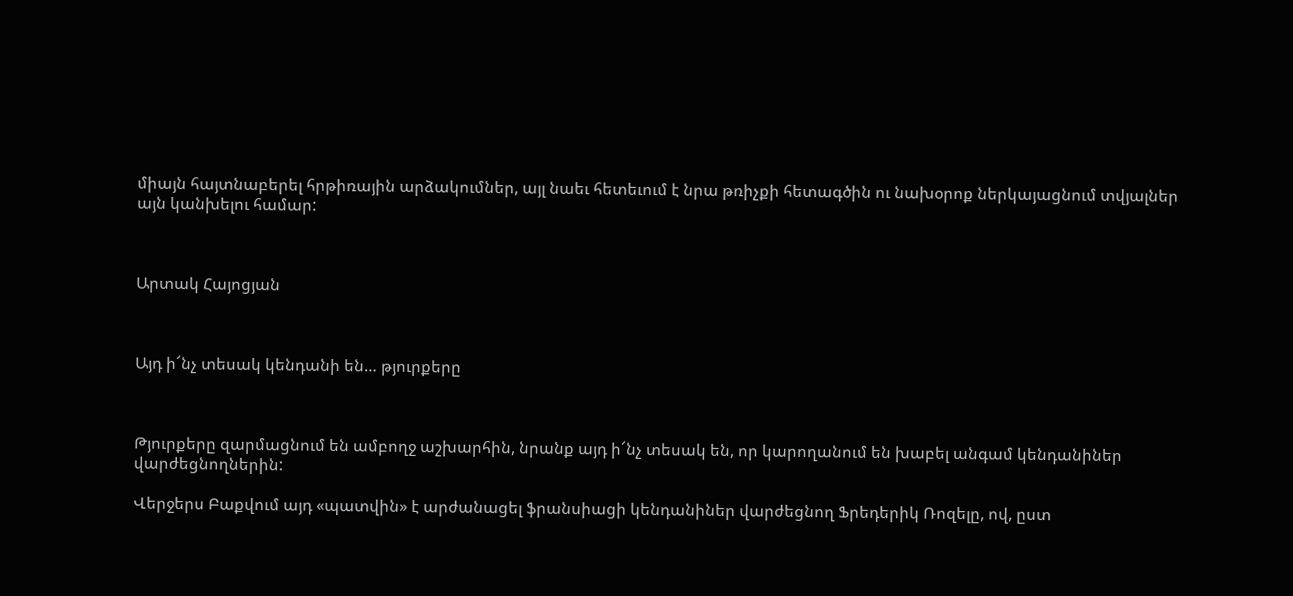միայն հայտնաբերել հրթիռային արձակումներ, այլ նաեւ հետեւում է նրա թռիչքի հետագծին ու նախօրոք ներկայացնում տվյալներ այն կանխելու համար:



Արտակ Հայոցյան



Այդ ի՜նչ տեսակ կենդանի են… թյուրքերը



Թյուրքերը զարմացնում են ամբողջ աշխարհին, նրանք այդ ի՜նչ տեսակ են, որ կարողանում են խաբել անգամ կենդանիներ վարժեցնողներին:

Վերջերս Բաքվում այդ «պատվին» է արժանացել ֆրանսիացի կենդանիներ վարժեցնող Ֆրեդերիկ Ռոզելը, ով, ըստ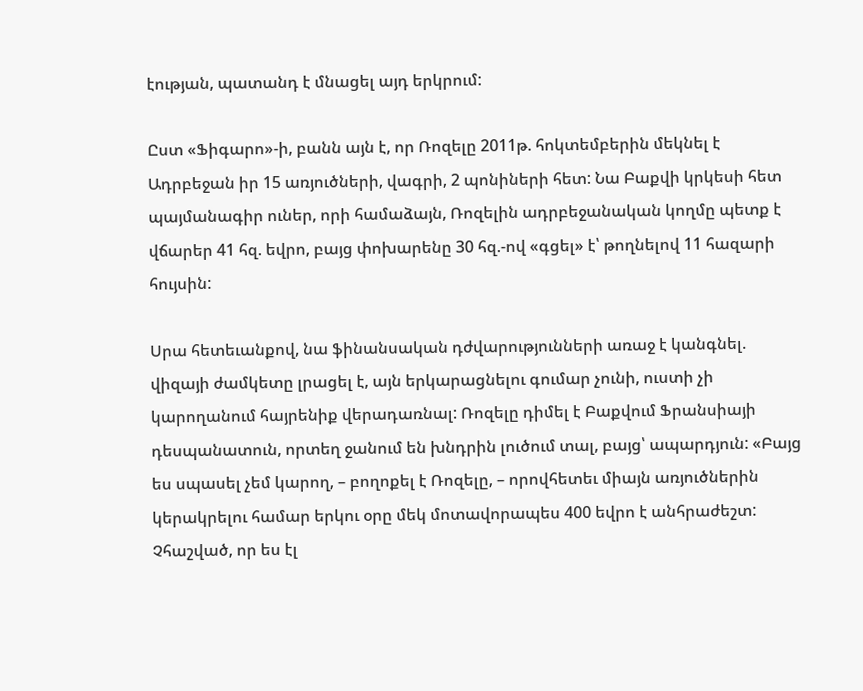էության, պատանդ է մնացել այդ երկրում:

Ըստ «Ֆիգարո»-ի, բանն այն է, որ Ռոզելը 2011թ. հոկտեմբերին մեկնել է Ադրբեջան իր 15 առյուծների, վագրի, 2 պոնիների հետ: Նա Բաքվի կրկեսի հետ պայմանագիր ուներ, որի համաձայն, Ռոզելին ադրբեջանական կողմը պետք է վճարեր 41 հզ. եվրո, բայց փոխարենը 30 հզ.-ով «գցել» է՝ թողնելով 11 հազարի հույսին:

Սրա հետեւանքով, նա ֆինանսական դժվարությունների առաջ է կանգնել. վիզայի ժամկետը լրացել է, այն երկարացնելու գումար չունի, ուստի չի կարողանում հայրենիք վերադառնալ: Ռոզելը դիմել է Բաքվում Ֆրանսիայի դեսպանատուն, որտեղ ջանում են խնդրին լուծում տալ, բայց՝ ապարդյուն: «Բայց ես սպասել չեմ կարող, – բողոքել է Ռոզելը, – որովհետեւ միայն առյուծներին կերակրելու համար երկու օրը մեկ մոտավորապես 400 եվրո է անհրաժեշտ: Չհաշված, որ ես էլ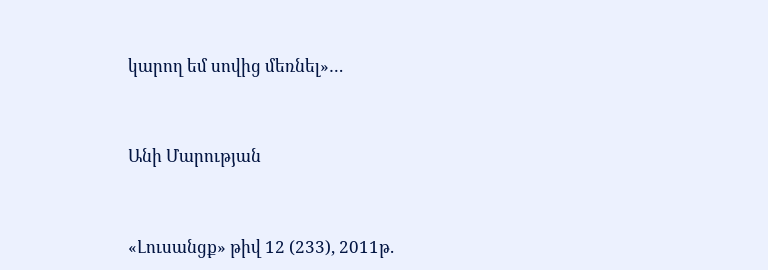կարող եմ սովից մեռնել»…



Անի Մարության



«Լուսանցք» թիվ 12 (233), 2011թ.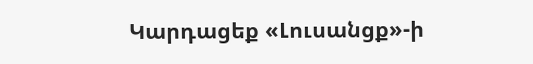Կարդացեք «Լուսանցք»-ի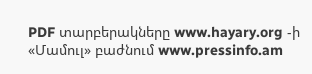PDF տարբերակները www.hayary.org -ի «Մամուլ» բաժնում www.pressinfo.am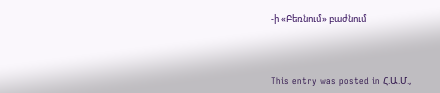-ի «Բեռնում» բաժնում



This entry was posted in Հ.Ա.Մ.,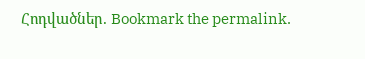Հոդվածներ. Bookmark the permalink.